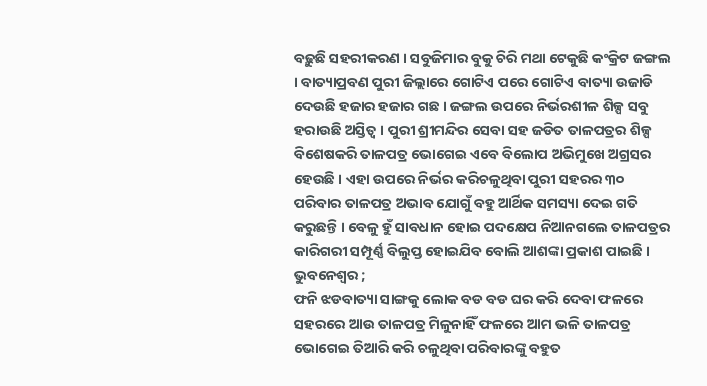ବଢ଼ୁଛି ସହରୀକରଣ । ସବୁଜିମାର ବୁକୁ ଚିରି ମଥା ଟେକୁଛି କଂକ୍ରିଟ ଜଙ୍ଗଲ । ବାତ୍ୟାପ୍ରବଣ ପୁରୀ ଜିଲ୍ଲାରେ ଗୋଟିଏ ପରେ ଗୋଟିଏ ବାତ୍ୟା ଉଜାଡି ଦେଉଛି ହଜାର ହଜାର ଗଛ । ଜଙ୍ଗଲ ଉପରେ ନିର୍ଭରଶୀଳ ଶିଳ୍ପ ସବୁ ହରାଉଛି ଅସ୍ତିତ୍ୱ । ପୁରୀ ଶ୍ରୀମନ୍ଦିର ସେବା ସହ ଜଡିତ ତାଳପତ୍ରର ଶିଳ୍ପ ବିଶେଷକରି ତାଳପତ୍ର ଭୋଗେଇ ଏବେ ବିଲୋପ ଅଭିମୁଖେ ଅଗ୍ରସର ହେଉଛି । ଏହା ଉପରେ ନିର୍ଭର କରିଚଳୁଥିବା ପୁରୀ ସହରର ୩୦ ପରିବାର ତାଳପତ୍ର ଅଭାବ ଯୋଗୁଁ ବହୁ ଆର୍ଥିକ ସମସ୍ୟା ଦେଇ ଗତି କରୁଛନ୍ତି । ବେଳୁ ହୁଁ ସାବଧାନ ହୋଇ ପଦକ୍ଷେପ ନିଆନଗଲେ ତାଳପତ୍ରର କାରିଗରୀ ସମ୍ପୂର୍ଣ୍ଣ ବିଲୁପ୍ତ ହୋଇଯିବ ବୋଲି ଆଶଙ୍କା ପ୍ରକାଶ ପାଇଛି ।
ଭୁବନେଶ୍ୱର ;
ଫନି ଝଡବାତ୍ୟା ସାଙ୍ଗକୁ ଲୋକ ବଡ ବଡ ଘର କରି ଦେବା ଫଳରେ ସହରରେ ଆଉ ତାଳପତ୍ର ମିଳୁନାହିଁ ଫଳରେ ଆମ ଭଳି ତାଳପତ୍ର ଭୋଗେଇ ତିଆରି କରି ଚଳୁଥିବା ପରିବାରଙ୍କୁ ବହୁତ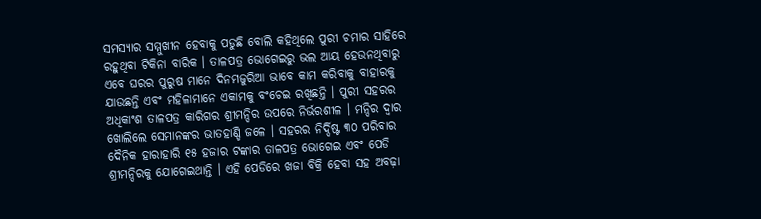ସମସ୍ୟାର ସମ୍ମୁଖୀନ ହେବାକୁ ପଡୁଛି ବୋଲି କହିଥିଲେ ପୁରୀ ଚମାର ସାହିରେ ରହୁଥିବା ଟିକିନା ବାରିକ । ତାଳପତ୍ର ଭୋଗେଇରୁ ଭଲ ଆୟ ହେଉନଥିବାରୁ ଏବେ ଘରର ପୁରୁଷ ମାନେ ଦିନମଜୁରିଆ ଭାବେ କାମ କରିବାକୁ ବାହାରକୁ ଯାଉଛନ୍ତି ଏବଂ ମହିଳାମାନେ ଏକାମକୁ ବଂଚେଇ ରଖିଛନ୍ତି । ପୁରୀ ସହରର ଅଧିକାଂଶ ତାଳପତ୍ର କାରିଗର ଶ୍ରୀମନ୍ଦିର ଉପରେ ନିର୍ଭରଶୀଳ । ମନ୍ଦିର ଦ୍ୱାର ଖୋଲିଲେ ସେମାନଙ୍କର ଭାତହାଣ୍ଡି ଜଳେ । ସହରର ନିର୍ଦ୍ଦିଷ୍ଟ ୩୦ ପରିବାର ଦୈନିକ ହାରାହାରି ୧୫ ହଜାର ଟଙ୍କାର ତାଳପତ୍ର ଭୋଗେଇ ଏବଂ ପେଡି ଶ୍ରୀମନ୍ଦିରକୁ ଯୋଗେଇଥାନ୍ତି । ଏହି ପେଡିରେ ଖଜା ବିକ୍ରି ହେବା ସହ ଅବଢ଼ା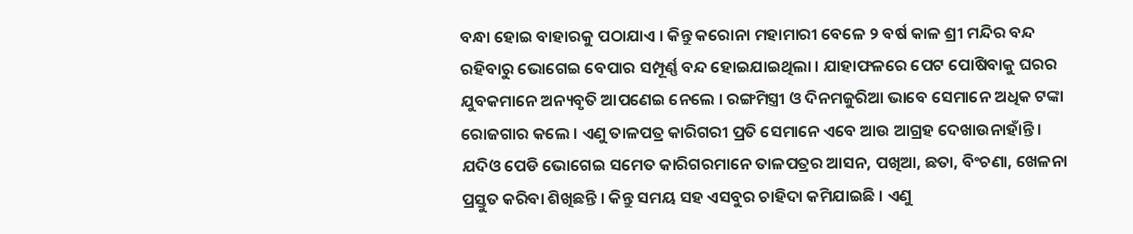ବନ୍ଧା ହୋଇ ବାହାରକୁ ପଠାଯାଏ । କିନ୍ତୁ କରୋନା ମହାମାରୀ ବେଳେ ୨ ବର୍ଷ କାଳ ଶ୍ରୀ ମନ୍ଦିର ବନ୍ଦ ରହିବାରୁ ଭୋଗେଇ ବେପାର ସମ୍ପୂର୍ଣ୍ଣ ବନ୍ଦ ହୋଇଯାଇଥିଲା । ଯାହାଫଳରେ ପେଟ ପୋଷିବାକୁ ଘରର ଯୁବକମାନେ ଅନ୍ୟବୃତି ଆପଣେଇ ନେଲେ । ରଙ୍ଗମିସ୍ତ୍ରୀ ଓ ଦିନମଜୁରିଆ ଭାବେ ସେମାନେ ଅଧିକ ଟଙ୍କା ରୋଜଗାର କଲେ । ଏଣୁ ତାଳପତ୍ର କାରିଗରୀ ପ୍ରତି ସେମାନେ ଏବେ ଆଉ ଆଗ୍ରହ ଦେଖାଉନାହାଁନ୍ତି । ଯଦିଓ ପେଡି ଭୋଗେଇ ସମେତ କାରିଗରମାନେ ତାଳପତ୍ରର ଆସନ, ପଖିଆ, ଛତା, ବିଂଚଣା, ଖେଳନା ପ୍ରସ୍ତୁତ କରିବା ଶିଖିଛନ୍ତି । କିନ୍ତୁ ସମୟ ସହ ଏସବୁର ଚାହିଦା କମିଯାଇଛି । ଏଣୁ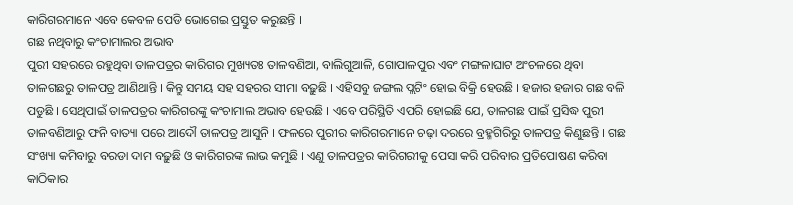କାରିଗରମାନେ ଏବେ କେବଳ ପେଡି ଭୋଗେଇ ପ୍ରସ୍ତୁତ କରୁଛନ୍ତି ।
ଗଛ ନଥିବାରୁ କଂଚାମାଲର ଅଭାବ
ପୁରୀ ସହରରେ ରହୁଥିବା ତାଳପତ୍ରର କାରିଗର ମୁଖ୍ୟତଃ ତାଳବଣିଆ, ବାଲିଗୁଆଳି, ଗୋପାଳପୁର ଏବଂ ମଙ୍ଗଳାଘାଟ ଅଂଚଳରେ ଥିବା ତାଳଗଛରୁ ତାଳପତ୍ର ଆଣିଥାନ୍ତି । କିନ୍ତୁ ସମୟ ସହ ସହରର ସୀମା ବଢ଼ୁଛି । ଏହିସବୁ ଜଙ୍ଗଲ ପ୍ଲଟିଂ ହୋଇ ବିକ୍ରି ହେଉଛି । ହଜାର ହଜାର ଗଛ ବଳି ପଡୁଛି । ସେଥିପାଇଁ ତାଳପତ୍ରର କାରିଗରଙ୍କୁ କଂଚାମାଲ ଅଭାବ ହେଉଛି । ଏବେ ପରିସ୍ଥିତି ଏପରି ହୋଇଛି ଯେ, ତାଳଗଛ ପାଇଁ ପ୍ରସିଦ୍ଧ ପୁରୀ ତାଳବଣିଆରୁ ଫନି ବାତ୍ୟା ପରେ ଆଦୌ ତାଳପତ୍ର ଆସୁନି । ଫଳରେ ପୁରୀର କାରିଗରମାନେ ଚଢ଼ା ଦରରେ ବ୍ରହ୍ମଗିରିରୁ ତାଳପତ୍ର କିଣୁଛନ୍ତି । ଗଛ ସଂଖ୍ୟା କମିବାରୁ ବରଡା ଦାମ ବଢ଼ୁଛି ଓ କାରିଗରଙ୍କ ଲାଭ କମୁଛି । ଏଣୁ ତାଳପତ୍ରର କାରିଗରୀକୁ ପେସା କରି ପରିବାର ପ୍ରତିପୋଷଣ କରିବା କାଠିକାର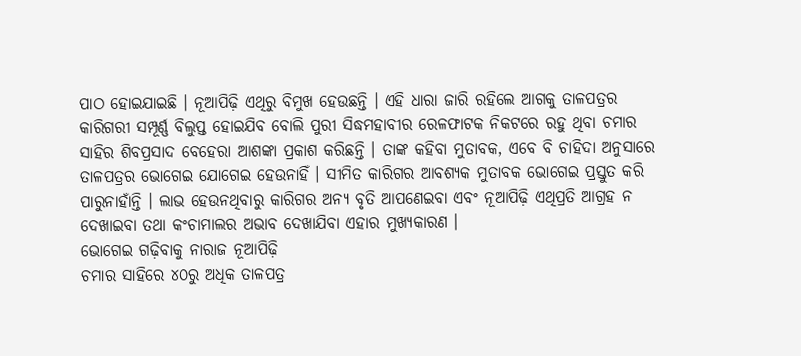ପାଠ ହୋଇଯାଇଛି । ନୂଆପିଢ଼ି ଏଥିରୁ ବିମୁଖ ହେଉଛନ୍ତି । ଏହି ଧାରା ଜାରି ରହିଲେ ଆଗକୁ ତାଳପତ୍ରର କାରିଗରୀ ସମ୍ପୂର୍ଣ୍ଣ ବିଲୁପ୍ତ ହୋଇଯିବ ବୋଲି ପୁରୀ ସିଦ୍ଧମହାବୀର ରେଳଫାଟକ ନିକଟରେ ରହୁ ଥିବା ଚମାର ସାହିର ଶିବପ୍ରସାଦ ବେହେରା ଆଶଙ୍କା ପ୍ରକାଶ କରିଛନ୍ତି । ତାଙ୍କ କହିବା ମୁତାବକ, ଏବେ ବି ଚାହିଦା ଅନୁସାରେ ତାଳପତ୍ରର ଭୋଗେଇ ଯୋଗେଇ ହେଉନାହିଁ । ସୀମିତ କାରିଗର ଆବଶ୍ୟକ ମୁତାବକ ଭୋଗେଇ ପ୍ରସ୍ତୁତ କରି ପାରୁନାହାଁନ୍ତି । ଲାଭ ହେଉନଥିବାରୁ କାରିଗର ଅନ୍ୟ ବୃତି ଆପଣେଇବା ଏବଂ ନୂଆପିଢ଼ି ଏଥିପ୍ରତି ଆଗ୍ରହ ନ ଦେଖାଇବା ତଥା କଂଚାମାଲର ଅଭାବ ଦେଖାଯିବା ଏହାର ମୁଖ୍ୟକାରଣ ।
ଭୋଗେଇ ଗଢ଼ିବାକୁ ନାରାଜ ନୂଆପିଢ଼ି
ଚମାର ସାହିରେ ୪୦ରୁ ଅଧିକ ତାଳପତ୍ର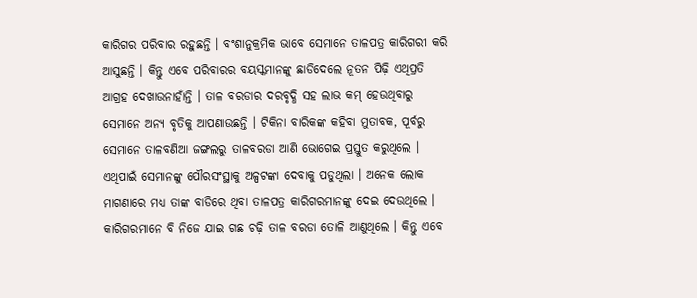କାରିଗର ପରିବାର ରହୁଛନ୍ତି । ବଂଶାନୁକ୍ରମିକ ଭାବେ ସେମାନେ ତାଳପତ୍ର କାରିଗରୀ କରି ଆସୁଛନ୍ତି । କିନ୍ତୁ ଏବେ ପରିବାରର ବୟସ୍କମାନଙ୍କୁ ଛାଡିଦେଲେ ନୂତନ ପିଢ଼ି ଏଥିପ୍ରତି ଆଗ୍ରହ ଦେଖାଉନାହାଁନ୍ତି । ତାଳ ବରଡାର ଦରବୃଦ୍ଧି ସହ ଲାଭ କମ୍ ହେଉଥିବାରୁ ସେମାନେ ଅନ୍ୟ ବୃତିକୁ ଆପଣାଉଛନ୍ତି । ଟିକିନା ବାରିକଙ୍କ କହିବା ମୁତାବକ, ପୂର୍ବରୁ ସେମାନେ ତାଳବଣିଆ ଜଙ୍ଗଲରୁ ତାଳବରଡା ଆଣି ଭୋଗେଇ ପ୍ରସ୍ତୁତ କରୁଥିଲେ । ଏଥିପାଇଁ ସେମାନଙ୍କୁ ପୌରସଂସ୍ଥାକୁ ଅଳ୍ପଟଙ୍କା ଦେବାକୁ ପଡୁଥିଲା । ଅନେକ ଲୋକ ମାଗଣାରେ ମଧ୍ୟ ତାଙ୍କ ବାଡିରେ ଥିବା ତାଳପତ୍ର କାରିଗରମାନଙ୍କୁ ଦେଇ ଦେଉଥିଲେ । କାରିଗରମାନେ ବି ନିଜେ ଯାଇ ଗଛ ଚଢ଼ି ତାଳ ବରଡା ତୋଳି ଆଣୁଥିଲେ । କିନ୍ତୁ ଏବେ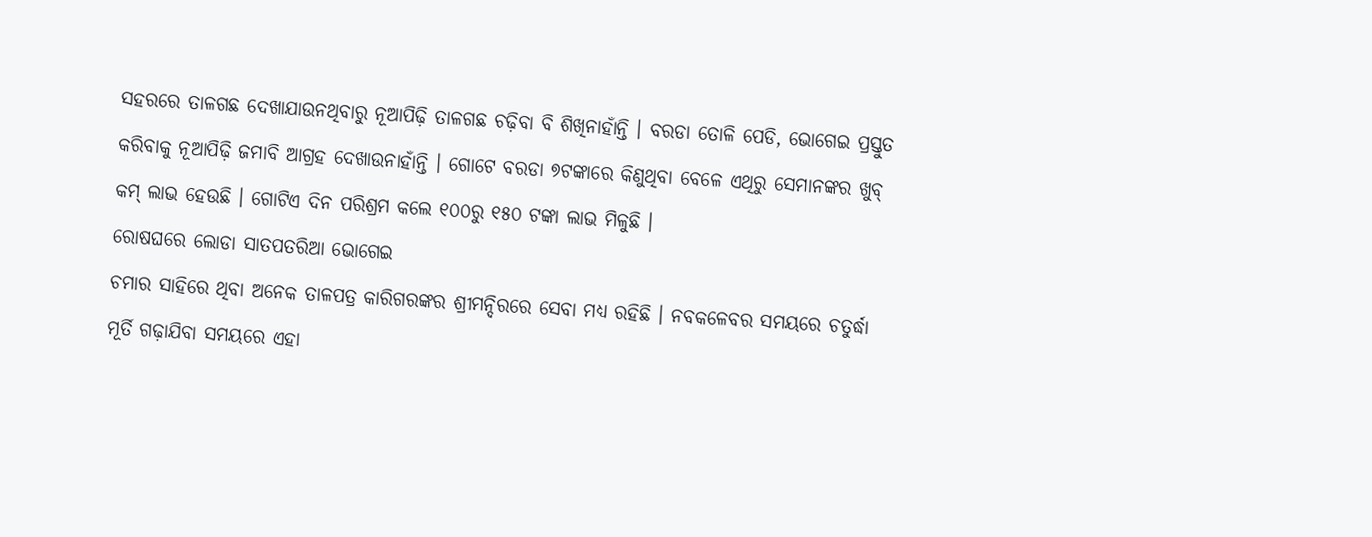ସହରରେ ତାଳଗଛ ଦେଖାଯାଉନଥିବାରୁ ନୂଆପିଢ଼ି ତାଳଗଛ ଚଢ଼ିବା ବି ଶିଖିନାହାଁନ୍ତି । ବରଡା ତୋଳି ପେଡି, ଭୋଗେଇ ପ୍ରସ୍ତୁତ କରିବାକୁ ନୂଆପିଢ଼ି ଜମାବି ଆଗ୍ରହ ଦେଖାଉନାହାଁନ୍ତି । ଗୋଟେ ବରଡା ୭ଟଙ୍କାରେ କିଣୁଥିବା ବେଳେ ଏଥିରୁ ସେମାନଙ୍କର ଖୁବ୍ କମ୍ ଲାଭ ହେଉଛି । ଗୋଟିଏ ଦିନ ପରିଶ୍ରମ କଲେ ୧୦୦ରୁ ୧୫୦ ଟଙ୍କା ଲାଭ ମିଳୁଛି ।
ରୋଷଘରେ ଲୋଡା ସାତପତରିଆ ଭୋଗେଇ
ଚମାର ସାହିରେ ଥିବା ଅନେକ ତାଳପତ୍ର କାରିଗରଙ୍କର ଶ୍ରୀମନ୍ଦିରରେ ସେବା ମଧ୍ୟ ରହିଛି । ନବକଳେବର ସମୟରେ ଚତୁର୍ଦ୍ଧା ମୂର୍ତି ଗଢ଼ାଯିବା ସମୟରେ ଏହା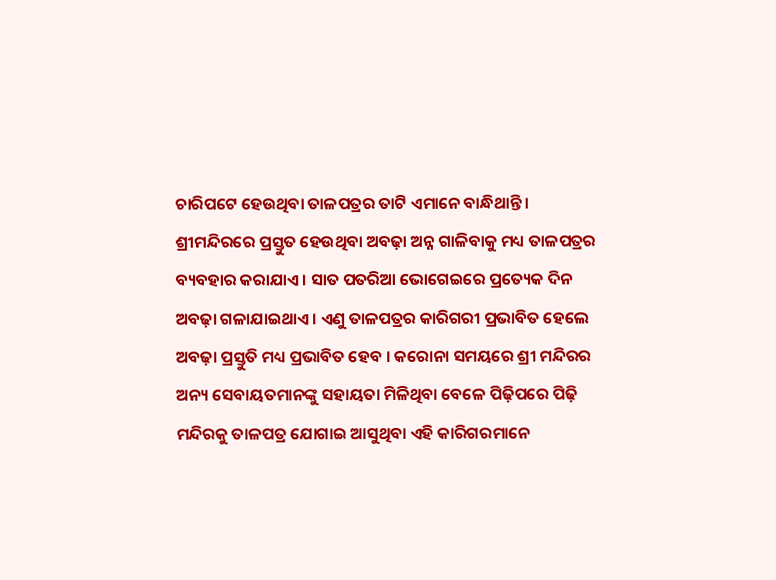ଚାରିପଟେ ହେଉଥିବା ତାଳପତ୍ରର ତାଟି ଏମାନେ ବାନ୍ଧିଥାନ୍ତି । ଶ୍ରୀମନ୍ଦିରରେ ପ୍ରସ୍ତୁତ ହେଉଥିବା ଅବଢ଼ା ଅନ୍ନ ଗାଳିବାକୁ ମଧ୍ୟ ତାଳପତ୍ରର ବ୍ୟବହାର କରାଯାଏ । ସାତ ପତରିଆ ଭୋଗେଇରେ ପ୍ରତ୍ୟେକ ଦିନ ଅବଢ଼ା ଗଳାଯାଇଥାଏ । ଏଣୁ ତାଳପତ୍ରର କାରିଗରୀ ପ୍ରଭାବିତ ହେଲେ ଅବଢ଼ା ପ୍ରସ୍ତୁତି ମଧ୍ୟ ପ୍ରଭାବିତ ହେବ । କରୋନା ସମୟରେ ଶ୍ରୀ ମନ୍ଦିରର ଅନ୍ୟ ସେବାୟତମାନଙ୍କୁ ସହାୟତା ମିଳିଥିବା ବେଳେ ପିଢ଼ିପରେ ପିଢ଼ି ମନ୍ଦିରକୁ ତାଳପତ୍ର ଯୋଗାଇ ଆସୁଥିବା ଏହି କାରିଗରମାନେ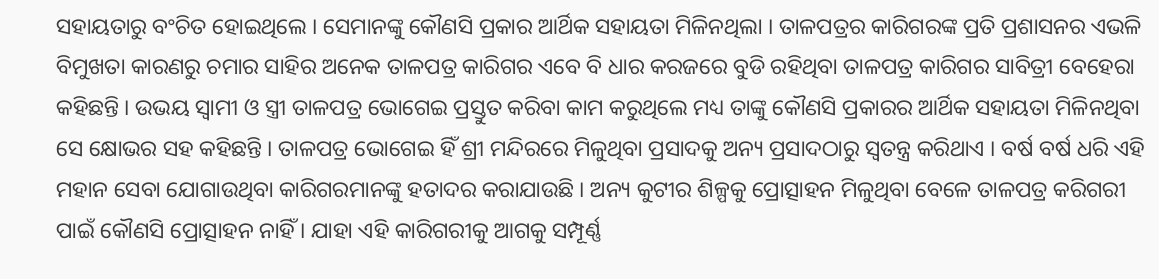ସହାୟତାରୁ ବଂଚିତ ହୋଇଥିଲେ । ସେମାନଙ୍କୁ କୌଣସି ପ୍ରକାର ଆର୍ଥିକ ସହାୟତା ମିଳିନଥିଲା । ତାଳପତ୍ରର କାରିଗରଙ୍କ ପ୍ରତି ପ୍ରଶାସନର ଏଭଳି ବିମୁଖତା କାରଣରୁ ଚମାର ସାହିର ଅନେକ ତାଳପତ୍ର କାରିଗର ଏବେ ବି ଧାର କରଜରେ ବୁଡି ରହିଥିବା ତାଳପତ୍ର କାରିଗର ସାବିତ୍ରୀ ବେହେରା କହିଛନ୍ତି । ଉଭୟ ସ୍ୱାମୀ ଓ ସ୍ତ୍ରୀ ତାଳପତ୍ର ଭୋଗେଇ ପ୍ରସ୍ତୁତ କରିବା କାମ କରୁଥିଲେ ମଧ୍ୟ ତାଙ୍କୁ କୌଣସି ପ୍ରକାରର ଆର୍ଥିକ ସହାୟତା ମିଳିନଥିବା ସେ କ୍ଷୋଭର ସହ କହିଛନ୍ତି । ତାଳପତ୍ର ଭୋଗେଇ ହିଁ ଶ୍ରୀ ମନ୍ଦିରରେ ମିଳୁଥିବା ପ୍ରସାଦକୁ ଅନ୍ୟ ପ୍ରସାଦଠାରୁ ସ୍ୱତନ୍ତ୍ର କରିଥାଏ । ବର୍ଷ ବର୍ଷ ଧରି ଏହି ମହାନ ସେବା ଯୋଗାଉଥିବା କାରିଗରମାନଙ୍କୁ ହତାଦର କରାଯାଉଛି । ଅନ୍ୟ କୁଟୀର ଶିଳ୍ପକୁ ପ୍ରୋତ୍ସାହନ ମିଳୁଥିବା ବେଳେ ତାଳପତ୍ର କରିଗରୀ ପାଇଁ କୌଣସି ପ୍ରୋତ୍ସାହନ ନାହିଁ । ଯାହା ଏହି କାରିଗରୀକୁ ଆଗକୁ ସମ୍ପୂର୍ଣ୍ଣ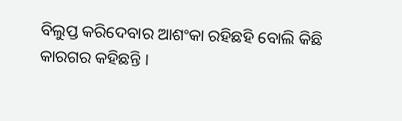ବିଲୁପ୍ତ କରିଦେବାର ଆଶଂକା ରହିଛହି ବୋଲି କିଛି କାରଗର କହିଛନ୍ତି ।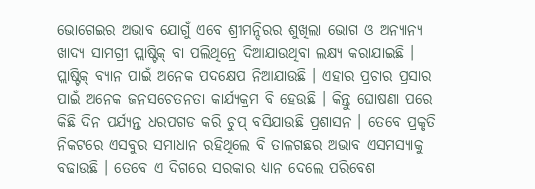ଭୋଗେଇର ଅଭାବ ଯୋଗୁଁ ଏବେ ଶ୍ରୀମନ୍ଦିରର ଶୁଖିଲା ଭୋଗ ଓ ଅନ୍ୟାନ୍ୟ ଖାଦ୍ୟ ସାମଗ୍ରୀ ପ୍ଲାଷ୍ଟିକ୍ ବା ପଲିଥିନ୍ରେ ଦିଆଯାଉଥିବା ଲକ୍ଷ୍ୟ କରାଯାଇଛି । ପ୍ଲାଷ୍ଟିକ୍ ବ୍ୟାନ ପାଇଁ ଅନେକ ପଦକ୍ଷେପ ନିଆଯାଉଛି । ଏହାର ପ୍ରଚାର ପ୍ରସାର ପାଇଁ ଅନେକ ଜନସଚେତନତା କାର୍ଯ୍ୟକ୍ରମ ବି ହେଉଛି । କିନ୍ତୁ ଘୋଷଣା ପରେ କିଛି ଦିନ ପର୍ଯ୍ୟନ୍ତ ଧରପଗଡ କରି ଚୁପ୍ ବସିଯାଉଛି ପ୍ରଶାସନ । ତେବେ ପ୍ରକୃତି ନିକଟରେ ଏସବୁର ସମାଧାନ ରହିଥିଲେ ବି ତାଳଗଛର ଅଭାବ ଏସମସ୍ୟାକୁ ବଢାଉଛି । ତେବେ ଏ ଦିଗରେ ସରକାର ଧ୍ୟାନ ଦେଲେ ପରିବେଶ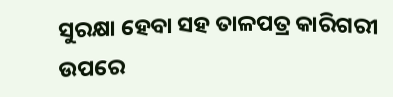ସୁରକ୍ଷା ହେବା ସହ ତାଳପତ୍ର କାରିଗରୀ ଉପରେ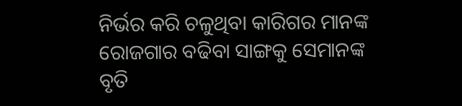ନିର୍ଭର କରି ଚଳୁଥିବା କାରିଗର ମାନଙ୍କ ରୋଜଗାର ବଢିବା ସାଙ୍ଗକୁ ସେମାନଙ୍କ ବୃତି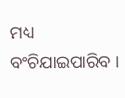ମଧ୍ୟ ବଂଚିଯାଇପାରିବ ।